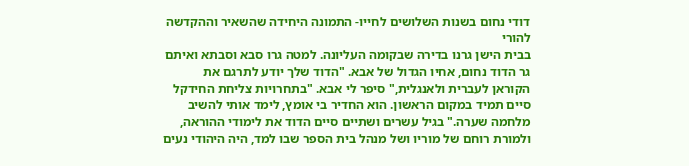דודי נחום בשנות השלושים לחייו- התמונה היחידה שהשאיר וההקדשה להורי
בבית הישן גרנו בדירה שבקומה העליונה. למטה גרו סבא וסבתא ואיתם גר הדוד נחום, אחיו הגדול של אבא. "הדוד שלך יודע לתרגם את הקוראן לעברית ולאנגלית," סיפר לי אבא. "בתחרויות צליחת החידקל סיים תמיד במקום הראשון. הוא החדיר בי אומץ, לימד אותי להשיב מלחמה שערה." בגיל עשרים ושתיים סיים הדוד את לימודי ההוראה, ולמורת רוחם של מוריו ושל מנהל בית הספר שבו למד, היה היהודי נעים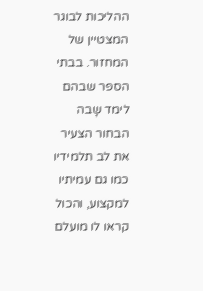ההליכות לבוגר המצטיין של המחזור. בבתי הספר שבהם לימד שָבה הבחור הצעיר את לב תלמידיו כמו גם עמיתיו למקצוע, והכול קראו לו מועלם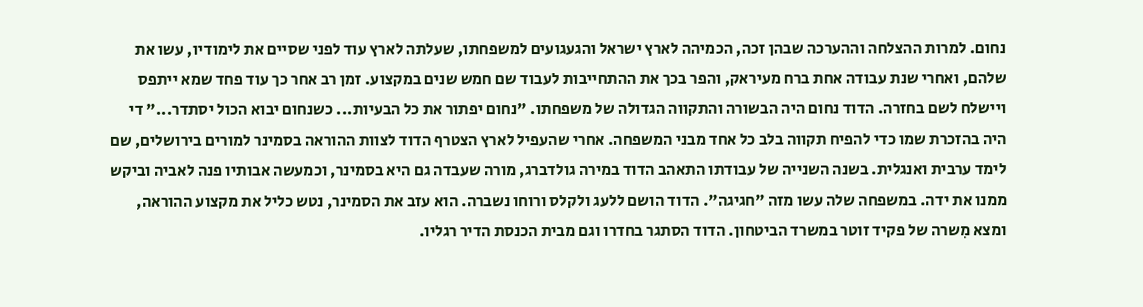נחום. למרות ההצלחה וההערכה שבהן זכה, הכמיהה לארץ ישראל והגעגועים למשפחתו, שעלתה לארץ עוד לפני שסיים את לימודיו, עשו את שלהם, ואחרי שנת עבודה אחת ברח מעיראק, והפר בכך את ההתחייבות לעבוד שם חמש שנים במקצוע. זמן רב אחר כך עוד פחד שמא ייתפס ויישלח לשם בחזרה. הדוד נחום היה הבשורה והתקווה הגדולה של משפחתו. "נחום יפתור את כל הבעיות... כשנחום יבוא הכול יסתדר..." די היה בהזכרת שמו כדי להפיח תקווה בלב כל אחד מבני המשפחה. אחרי שהעפיל לארץ הצטרף הדוד לצוות ההוראה בסמינר למורים בירושלים, שם לימד ערבית ואנגלית. בשנה השנייה של עבודתו התאהב הדוד במירה גולדברג, מורה שעבדה גם היא בסמינר, וכמעשה אבותיו פנה לאביה וביקש ממנו את ידה. במשפחה שלה עשו מזה "חגיגה". הדוד הושם ללעג ולקלס ורוחו נשברה. הוא עזב את הסמינר, נטש כליל את מקצוע ההוראה, ומצא מִשרה של פקיד זוטר במשרד הביטחון. הדוד הסתגר בחדרו וגם מבית הכנסת הדיר רגליו.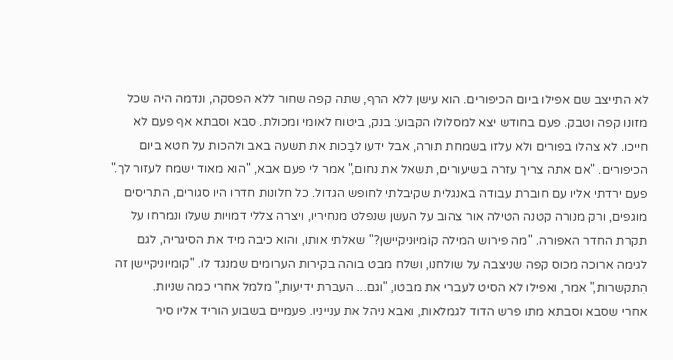לא התייצב שם אפילו ביום הכיפורים. הוא עישן ללא הרף, שתה קפה שחור ללא הפסקה, ונדמה היה שכל מזונו קפה וטבק. פעם בחודש יצא למסלולו הקבוע: בנק, ביטוח לאומי ומכולת. סבא וסבתא אף פעם לא חייכו. לא צהלו בפורים ולא עלזו בשמחת תורה, אבל ידעו לבַכות את תשעה באב ולהכות על חטא ביום הכיפורים. "אם אתה צריך עזרה בשיעורים, תשאל את נחום," אמר לי פעם אבא, "הוא מאוד ישמח לעזור לך." פעם ירדתי אליו עם חוברת עבודה באנגלית שקיבלתי לחופש הגדול. כל חלונות חדרו היו סגורים, התריסים מוגפים, ורק מנורה קטנה הטילה אור צהוב על העשן שנפלט מנחיריו, ויצרה צללי דמויות שעלו ונמרחו על תקרת החדר האפורה. "מה פירוש המילה קוֹמיוּניקיישן?" שאלתי אותו, והוא כיבה מיד את הסיגריה, לגם לגימה ארוכה מכוס קפה שניצבה על שולחנו, ושלח מבט בוהה בקירות הערומים שמנגד לו. "קומיוניקיישן זה הִתקשרות," אמר, ואפילו לא הסיט לעברי את מבטו, "וגם... העברת ידיעות," מלמל אחרי כמה שניות.
אחרי שסבא וסבתא מתו פרש הדוד לגמלאות, ואבא ניהל את ענייניו. פעמיים בשבוע הוריד אליו סיר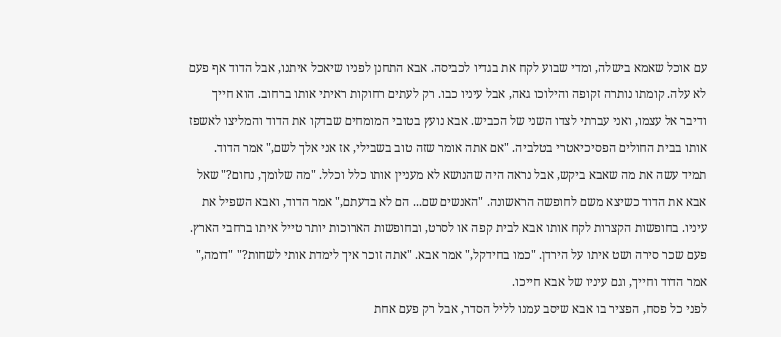עם אוכל שאמא בישלה, ומדי שבוע לקח את בגדיו לכביסה. אבא התחנן לפניו שיאכל איתנו, אבל הדוד אף פעם לא עלה. קומתו נותרה זקופה והילוכו גאה, אבל עיניו כבו. רק לעתים רחוקות ראיתי אותו ברחוב. הוא חייך ודיבר אל עצמו, ואני עברתי לצדו השני של הכביש. אבא נועץ בטובי המומחים שבדקו את הדוד והמליצו לאשפז אותו בבית החולים הפסיכיאטרי בטלביה. "אם אתה אומר שזה טוב בשבילי, אז אני אלך לשם," אמר הדוד. תמיד עשה את מה שאבא ביקש, אבל נראה היה שהנושא לא מעניין אותו כלל וכלל. "מה שלומך, נחום?" שאל אבא את הדוד כשיצא משם לחופשה הראשונה. "האנשים שם... הם לא בדעתם," אמר הדוד, ואבא השפיל את עיניו. בחופשות הקצרות לקח אותו אבא לבית קפה או לסרט, ובחופשות הארוכות יותר טייל איתו ברחבי הארץ. פעם שכר סירה ושט איתו על הירדן. "כמו בחידקל," אמר אבא. "אתה זוכר איך לימדת אותי לשחות?" "דומה," אמר הדוד וחייך, וגם עיניו של אבא חייכו.
לפני כל פסח, הפציר בו אבא שיסב עמנו לליל הסדר, אבל רק פעם אחת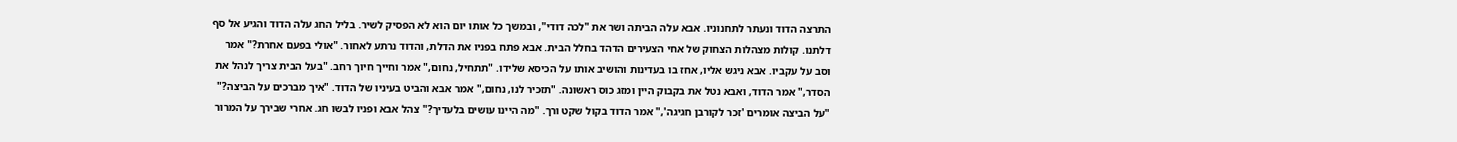התרצה הדוד ונעתר לתחנוניו. אבא עלה הביתה ושר את "לכה דודי", ובמשך כל אותו יום הוא לא הפסיק לשיר. בליל החג עלה הדוד והגיע אל סף דלתנו. קולות מצהלות הצחוק של אחי הצעירים הדהד בחלל הבית. אבא פתח בפניו את הדלת, והדוד נרתע לאחור. "אולי בפעם אחרת?" אמר וסב על עקביו. אבא ניגש אליו, אחז בו בעדינות והושיב אותו על הכיסא שלידו. "תתחיל, נחום," אמר וחייך חיוך רחב. "בעל הבית צריך לנהל את הסדר," אמר הדוד, ואבא נטל את בקבוק היין ומזג כוס ראשונה. "תזכיר לנו, נחום," אמר אבא והביט בעיניו של הדוד. "איך מברכים על הביצה?" "על הביצה אומרים 'זכר לקורבן חגיגה'," אמר הדוד בקול שקט ורך. "מה היינו עושים בלעדיך?" צהל אבא ופניו לבשו חג. אחרי שבירך על המרור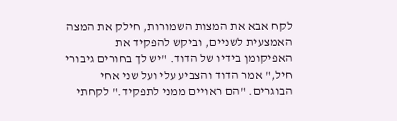לקח אבא את המצות השמורות, חילק את המצה האמצעית לשניים, וביקש להפקיד את האפיקומן בידיו של הדוד. "יש לך בחורים גיבורי חיל," אמר הדוד והצביע עלי ועל שני אחי הבוגרים. "הם ראויים ממני לתפקיד." לקחתי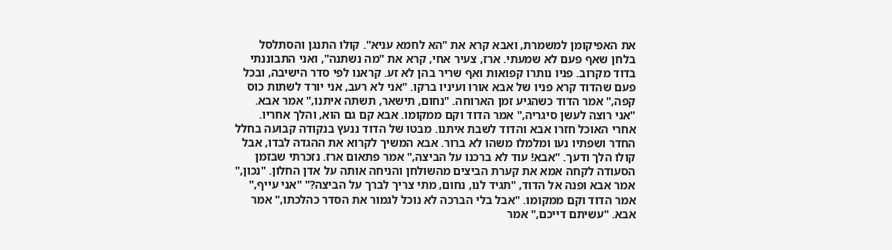את האפיקומן למשמרת, ואבא קרא את "הא לחמא עניא". קולו התנגן והסתלסל בלחן שאף פעם לא שמעתי. ארז, צעיר אחי, קרא את "מה נשתנה", ואני התבוננתי בדוד מקרוב. פניו נותרו קפואות ואף שריר בהן לא זע. קראנו לפי סדר הישיבה, ובכל פעם שהדוד קרא פניו של אבא אורו ועיניו ברקו. "אני לא רעב, אני יורד לשתות כוס קפה," אמר הדוד כשהגיע זמן הארוחה. "נחום, תישאר, תשתה איתנו," אמר אבא. "אני רוצה לעשן סיגריה," אמר הדוד וקם ממקומו. אבא קם גם הוא, והלך אחריו. אחרי האוכל חזרו אבא והדוד לשבת איתנו. מבטו של הדוד ננעץ בנקודה קבועה בחלל החדר ושפתיו נעו ומלמלו משהו לא ברור. אבא המשיך לקרוא את ההגדה לבדו, אבל קולו הלך ודעך. "אבא! עוד לא ברכנו על הביצה," אמר פתאום ארז. נזכרתי שבזמן הסעודה לקחה אמא את קערת הביצים מהשולחן והניחה אותה על אדן החלון. "נכון," אמר אבא ופנה אל הדוד, "תגיד לנו, נחום, מתי צריך לברך על הביצה?" "אני עייף," אמר הדוד וקם ממקומו. "אבל בלי הברכה לא נוכל לגמור את הסדר כהלכתו," אמר אבא. "עשיתם דייכם," אמר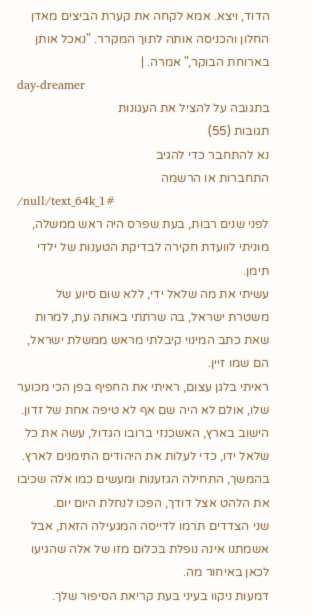הדוד, ויצא. אמא לקחה את קערת הביצים מאדן החלון והכניסה אותה לתוך המקרר. "נאכל אותן בארוחת הבוקר," אמרה. |
day-dreamer
בתגובה על להציל את העגונות
תגובות (55)
נא להתחבר כדי להגיב
התחברות או הרשמה
/null/text_64k_1#
לפני שנים רבות, בעת שפרס היה ראש ממשלה, מוניתי לוועדת חקירה לבדיקת הטענות של ילדי תימן.
עשיתי את מה שלאל ידי, ללא שום סיוע של משטרת ישראל, בה שרתתי באותה עת, למרות שאת כתב המינוי קיבלתי מראש ממשלת ישראל, הם שמו זיין.
ראיתי בלגן עצום, ראיתי את החפיף בפן הכי מכוער שלו, אולם לא היה שם אף לא טיפה אחת של זדון.
הישוב בארץ, האשכנזי ברובו הגדול, עשה את כל שלאל ידו, כדי לעלות את היהודים התימנים לארץ.
בהמשך, התחילה הגזענות ומעשים כמו אלה שכיבו את הלהט אצל דודך, הפכו לנחלת היום יום.
שני הצדדים תרמו לדייסה המגעילה הזאת, אבל אשמתנו אינה נופלת בכלום מזו של אלה שהגיעו לכאן באיחור מה.
דמעות ניקוו בעיני בעת קריאת הסיפור שלך.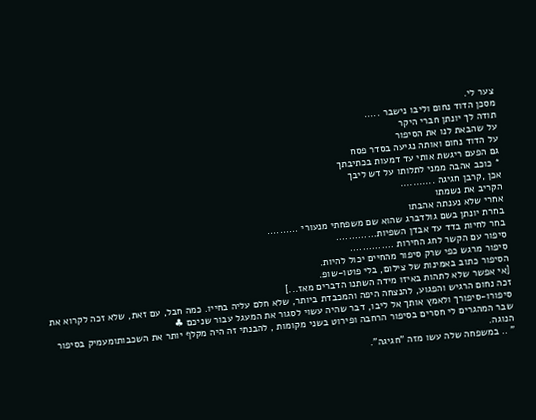צער לי.
מסכן הדוד נחום וליבו נישבר .....
תודה לך יונתן חברי היקר
על שהבאת לנו את הסיפור
על הדוד נחום ואותה נגיעה בסדר פסח
גם הפעם ריגשת אותי עד דמעות בכתיבתך
* כוכב אהבה ממני לתלותו על דש ליבך
אכן ,קרבן חגיגה ...........
הקריב את נשמתו
אחרי שלא נענתה אהבתו
בחרת יונתן בשם גולדברג שהוא שם משפחתי מנעורי ..........
בחר לחיות בדד עד אבדן השפיות.............
סיפור עם הקשר לחג החירות ..............
סיפור מרגש כפי שרק סיפור מהחיים יכול להיות.
הסיפור כתוב באמינות של צילום, בלי פוטו-שופ.
[אי אפשר שלא לתהות באיזו מידה השתנו הדברים מאז...]
זכה נחום הרגיש והפגוע, להנצחה היפה והמכבדת ביותר, שלא חלם עליה בחייו. כמה חבל, עם זאת, שלא זכה לקרוא את סיפורו-סיפורך ולאמץ אותך אל ליבו, דבר שהיה עשוי לסגור את המעגל עבור שניכם ♣
שבר המהגרים לי חסרים בסיפור הרחבה ופירוט בשני מקומות , להבנתי זה היה מקלף יותר את השכבותומעמיק בסיפור הנוגה.
" .. במשפחה שלה עשו מזה "חגיגה".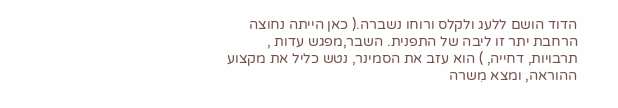הדוד הושם ללעג ולקלס ורוחו נשברה.( כאן הייתה נחוצה הרחבת יתר זו ליבה של התפנית. השבר,מפגש עדות , תרבויות, דחייה, ) הוא עזב את הסמינר, נטש כליל את מקצוע ההוראה, ומצא מִשרה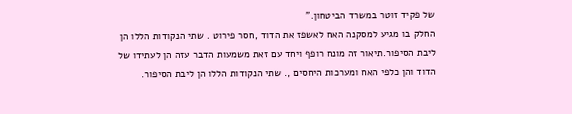של פקיד זוטר במשרד הביטחון."
החלק בו מגיע למסקנה האח לאשפז את הדוד ,חסר פירוט . שתי הנקודות הללו הן ליבת הסיפור.תיאור זה מונח רופף ויחד עם זאת משמעות הדבר עזה הן לעתידו של הדוד והן כלפי האח ומערכות היחסים ,. שתי הנקודות הללו הן ליבת הסיפור.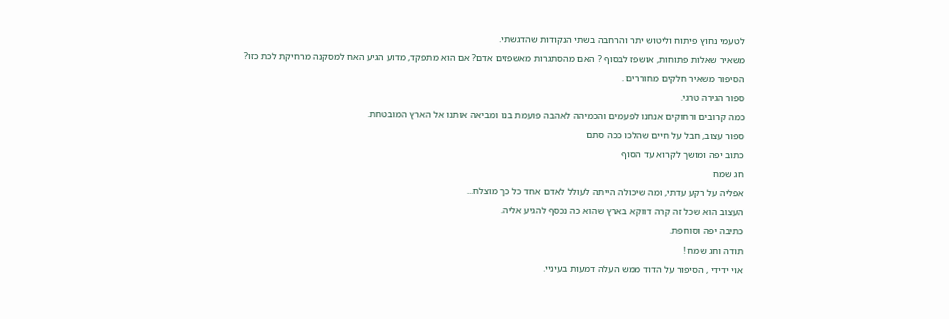לטעמי נחוץ פיתוח וליטוש יתר והרחבה בשתי הנקודות שהדגשתי.
משאיר שאלות פתוחות, אושפז לבסוף ? האם מהסתגרות מאשפזים אדם? אם הוא מתפקד, מדוע הגיע האח למסקנה מרחיקת לכת כזו?
הסיפור משאיר חלקים מחוררים .
ספור הגירה טרגי.
כמה קרובים ורחוקים אנחנו לפעמים והכמיהה לאהבה פועמת בנו ומביאה אותנו אל הארץ המובטחת.
ספור עצוב, חבל על חיים שהלכו ככה סתם
כתוב יפה ומושך לקרוא עד הסוף
חג שמח
אפליה על רקע עדתי, ומה שיכולה הייתה לעולל לאדם אחד כל כך מוצלח...
העצוב הוא שכל זה קרה דווקא בארץ שהוא כה נכסף להגיע אליה.
כתיבה יפה וסוחפת.
תודה וחג שמח !
אוי ידידי , הסיפור על הדוד ממש העלה דמעות בעיניי.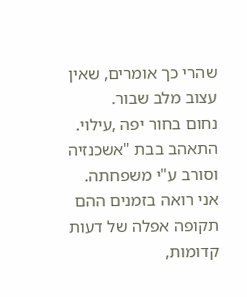שהרי כך אומרים, שאין עצוב מלב שבור.
נחום בחור יפה ,עילוי. התאהב בבת "אשכנזיה וסורב ע"י משפחתה.
אני רואה בזמנים ההם תקופה אפלה של דעות קדומות,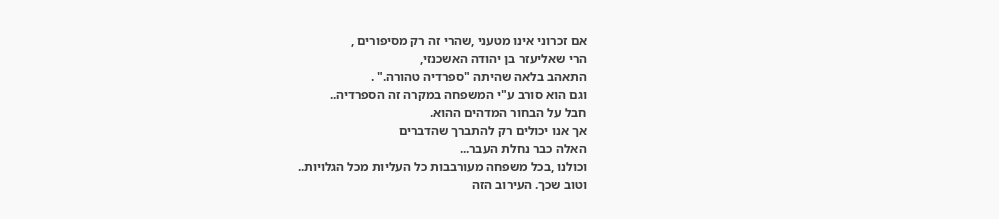אם זכרוני אינו מטעני ,שהרי זה רק מסיפורים ,
הרי שאליעזר בן יהודה האשכנזי,
התאהב בלאה שהיתה "ספרדיה טהורה." .
וגם הוא סורב ע"י המשפחה במקרה זה הספרדיה..
חבל על הבחור המדהים ההוא.
אך אנו יכולים רק להתברך שהדברים
האלה כבר נחלת העבר...
וכולנו ,בכל משפחה מעורבבות כל העליות מכל הגלויות..
וטוב שכך. העירוב הזה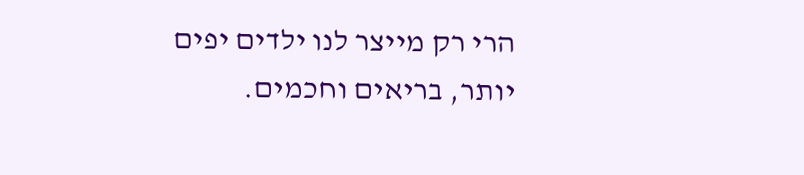הרי רק מייצר לנו ילדים יפים יותר, בריאים וחכמים.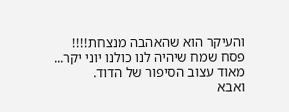והעיקר הוא שהאהבה מנצחת!!!!
פסח שמח שיהיה לנו כולנו יוני יקר...
מאוד עצוב הסיפור של הדוד.
ואבא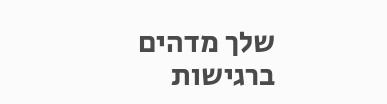שלך מדהים ברגישות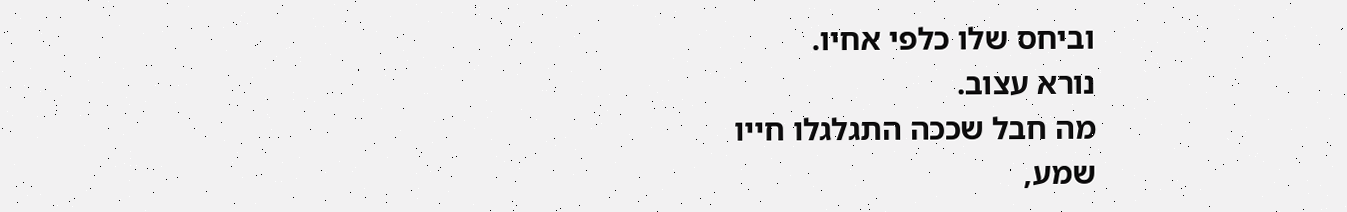וביחס שלו כלפי אחיו.
נורא עצוב.
מה חבל שככה התגלגלו חייו
שמע,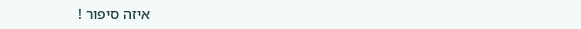איזה סיפור !